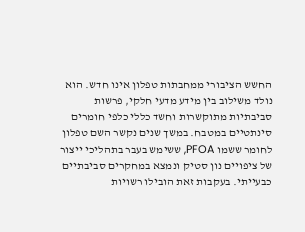החשש הציבורי ממחבתות טפלון אינו חדש. הוא נולד משילוב בין מידע מדעי חלקי, פרשות סביבתיות מתוקשרות וחשד כללי כלפי חומרים סינתטיים במטבח. במשך שנים נקשר השם טפלון לחומר ששמו PFOA, ששימש בעבר בתהליכי ייצור של ציפויים נון סטיק ונמצא במחקרים סביבתיים כבעייתי. בעקבות זאת הובילו רשויות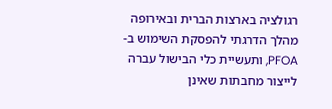רגולציה בארצות הברית ובאירופה מהלך הדרגתי להפסקת השימוש ב-PFOA, ותעשיית כלי הבישול עברה לייצור מחבתות שאינן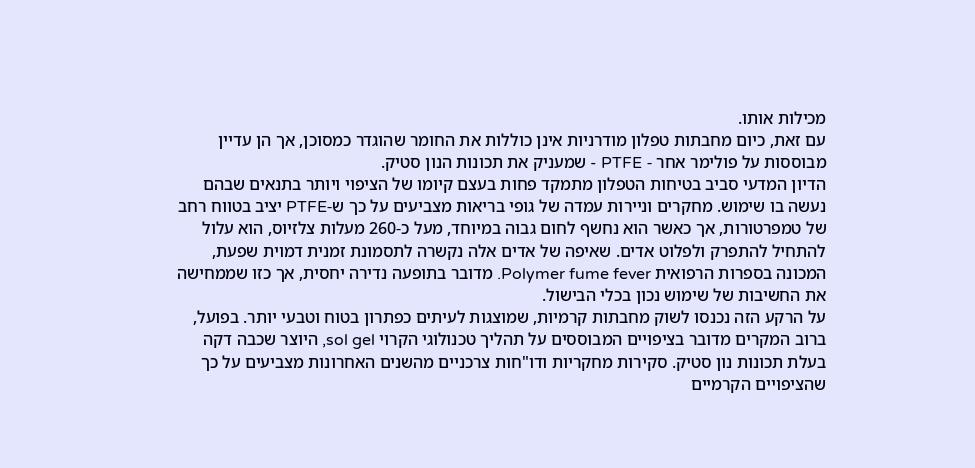מכילות אותו.
עם זאת, כיום מחבתות טפלון מודרניות אינן כוללות את החומר שהוגדר כמסוכן, אך הן עדיין מבוססות על פולימר אחר - PTFE - שמעניק את תכונות הנון סטיק.
הדיון המדעי סביב בטיחות הטפלון מתמקד פחות בעצם קיומו של הציפוי ויותר בתנאים שבהם נעשה בו שימוש. מחקרים וניירות עמדה של גופי בריאות מצביעים על כך ש-PTFE יציב בטווח רחב של טמפרטורות, אך כאשר הוא נחשף לחום גבוה במיוחד, מעל כ-260 מעלות צלזיוס, הוא עלול להתחיל להתפרק ולפלוט אדים. שאיפה של אדים אלה נקשרה לתסמונת זמנית דמוית שפעת, המכונה בספרות הרפואית Polymer fume fever. מדובר בתופעה נדירה יחסית, אך כזו שממחישה את החשיבות של שימוש נכון בכלי הבישול.
על הרקע הזה נכנסו לשוק מחבתות קרמיות, שמוצגות לעיתים כפתרון בטוח וטבעי יותר. בפועל, ברוב המקרים מדובר בציפויים המבוססים על תהליך טכנולוגי הקרוי sol gel, היוצר שכבה דקה בעלת תכונות נון סטיק. סקירות מחקריות ודו"חות צרכניים מהשנים האחרונות מצביעים על כך שהציפויים הקרמיים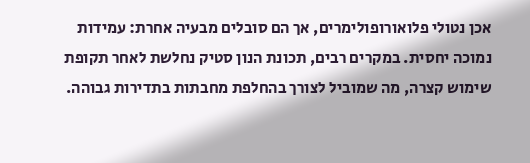אכן נטולי פלואורופולימרים, אך הם סובלים מבעיה אחרת: עמידות נמוכה יחסית. במקרים רבים, תכונת הנון סטיק נחלשת לאחר תקופת שימוש קצרה, מה שמוביל לצורך בהחלפת מחבתות בתדירות גבוהה.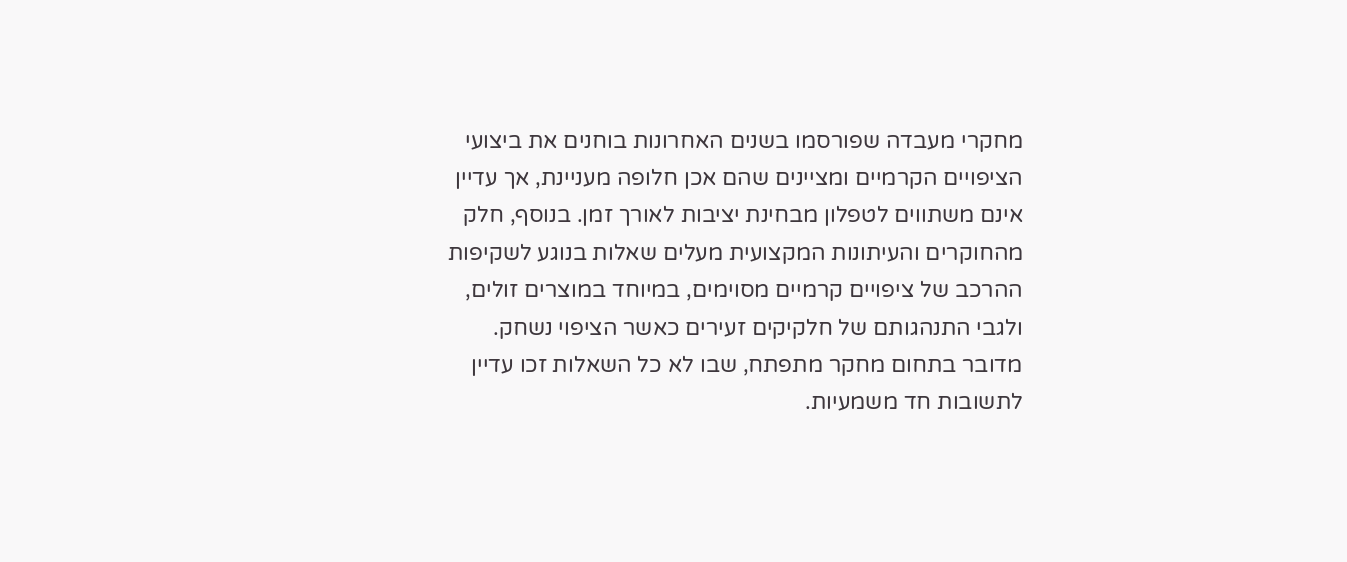מחקרי מעבדה שפורסמו בשנים האחרונות בוחנים את ביצועי הציפויים הקרמיים ומציינים שהם אכן חלופה מעניינת, אך עדיין אינם משתווים לטפלון מבחינת יציבות לאורך זמן. בנוסף, חלק מהחוקרים והעיתונות המקצועית מעלים שאלות בנוגע לשקיפות ההרכב של ציפויים קרמיים מסוימים, במיוחד במוצרים זולים, ולגבי התנהגותם של חלקיקים זעירים כאשר הציפוי נשחק. מדובר בתחום מחקר מתפתח, שבו לא כל השאלות זכו עדיין לתשובות חד משמעיות.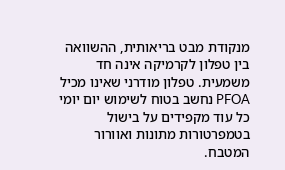מנקודת מבט בריאותית, ההשוואה בין טפלון לקרמיקה אינה חד משמעית. טפלון מודרני שאינו מכיל PFOA נחשב בטוח לשימוש יום יומי כל עוד מקפידים על בישול בטמפרטורות מתונות ואוורור המטבח.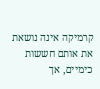קרמיקה אינה נושאת את אותם חששות כימיים, אך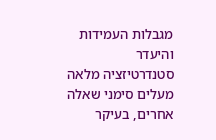מגבלות העמידות והיעדר סטנדרטיזציה מלאה מעלים סימני שאלה אחרים, בעיקר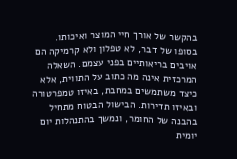בהקשר של אורך חיי המוצר ואיכותו.
בסופו של דבר, לא טפלון ולא קרמיקה הם אויבים בריאותיים בפני עצמם. השאלה המרכזית אינה מה כתוב על התווית, אלא כיצד משתמשים במחבת, באיזו טמפרטורה ובאיזו תדירות. הבישול הבטוח מתחיל בהבנה של החומר, ונמשך בהתנהלות יום יומית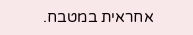אחראית במטבח.